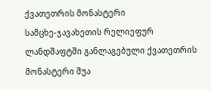ქვათეთრის მონასტერი
სამცხე-ჯავახეთის რელიეფურ ლანდშაფტში განლაგებული ქვათეთრის მონასტერი შუა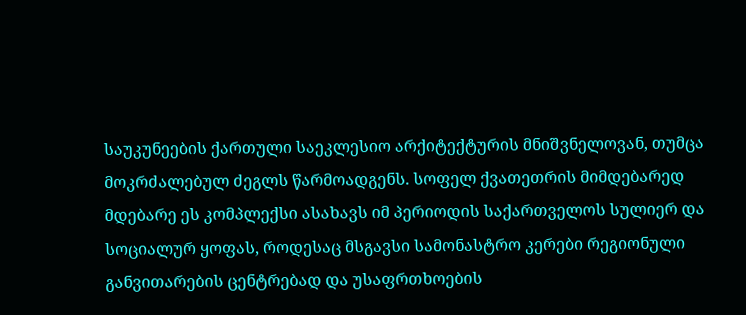საუკუნეების ქართული საეკლესიო არქიტექტურის მნიშვნელოვან, თუმცა მოკრძალებულ ძეგლს წარმოადგენს. სოფელ ქვათეთრის მიმდებარედ მდებარე ეს კომპლექსი ასახავს იმ პერიოდის საქართველოს სულიერ და სოციალურ ყოფას, როდესაც მსგავსი სამონასტრო კერები რეგიონული განვითარების ცენტრებად და უსაფრთხოების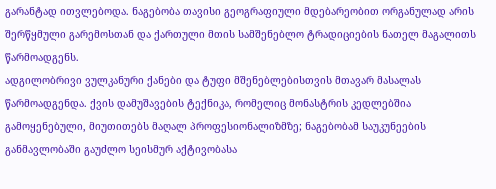გარანტად ითვლებოდა. ნაგებობა თავისი გეოგრაფიული მდებარეობით ორგანულად არის შერწყმული გარემოსთან და ქართული მთის სამშენებლო ტრადიციების ნათელ მაგალითს წარმოადგენს.
ადგილობრივი ვულკანური ქანები და ტუფი მშენებლებისთვის მთავარ მასალას წარმოადგენდა. ქვის დამუშავების ტექნიკა, რომელიც მონასტრის კედლებშია გამოყენებული, მიუთითებს მაღალ პროფესიონალიზმზე; ნაგებობამ საუკუნეების განმავლობაში გაუძლო სეისმურ აქტივობასა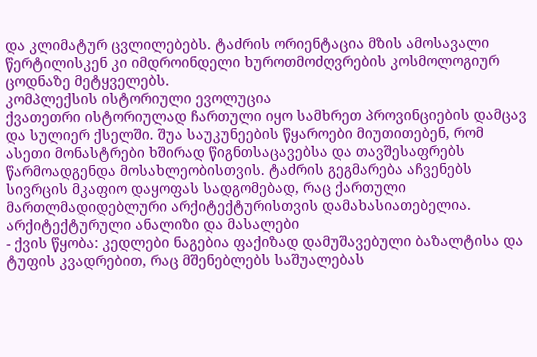და კლიმატურ ცვლილებებს. ტაძრის ორიენტაცია მზის ამოსავალი წერტილისკენ კი იმდროინდელი ხუროთმოძღვრების კოსმოლოგიურ ცოდნაზე მეტყველებს.
კომპლექსის ისტორიული ევოლუცია
ქვათეთრი ისტორიულად ჩართული იყო სამხრეთ პროვინციების დამცავ და სულიერ ქსელში. შუა საუკუნეების წყაროები მიუთითებენ, რომ ასეთი მონასტრები ხშირად წიგნთსაცავებსა და თავშესაფრებს წარმოადგენდა მოსახლეობისთვის. ტაძრის გეგმარება აჩვენებს სივრცის მკაფიო დაყოფას სადგომებად, რაც ქართული მართლმადიდებლური არქიტექტურისთვის დამახასიათებელია.
არქიტექტურული ანალიზი და მასალები
- ქვის წყობა: კედლები ნაგებია ფაქიზად დამუშავებული ბაზალტისა და ტუფის კვადრებით, რაც მშენებლებს საშუალებას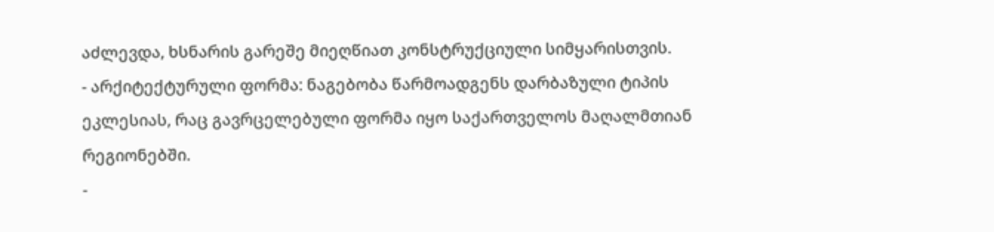აძლევდა, ხსნარის გარეშე მიეღწიათ კონსტრუქციული სიმყარისთვის.
- არქიტექტურული ფორმა: ნაგებობა წარმოადგენს დარბაზული ტიპის ეკლესიას, რაც გავრცელებული ფორმა იყო საქართველოს მაღალმთიან რეგიონებში.
-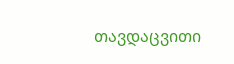თავდაცვითი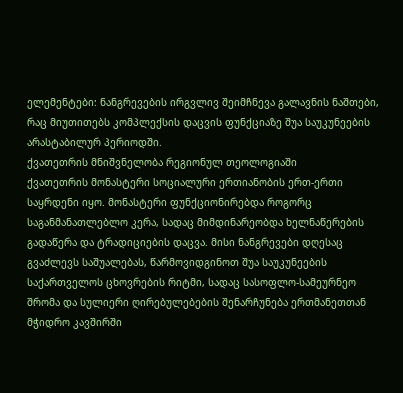ელემენტები: ნანგრევების ირგვლივ შეიმჩნევა გალავნის ნაშთები, რაც მიუთითებს კომპლექსის დაცვის ფუნქციაზე შუა საუკუნეების არასტაბილურ პერიოდში.
ქვათეთრის მნიშვნელობა რეგიონულ თეოლოგიაში
ქვათეთრის მონასტერი სოციალური ერთიანობის ერთ-ერთი საყრდენი იყო. მონასტერი ფუნქციონირებდა როგორც საგანმანათლებლო კერა, სადაც მიმდინარეობდა ხელნაწერების გადაწერა და ტრადიციების დაცვა. მისი ნანგრევები დღესაც გვაძლევს საშუალებას, წარმოვიდგინოთ შუა საუკუნეების საქართველოს ცხოვრების რიტმი, სადაც სასოფლო-სამეურნეო შრომა და სულიერი ღირებულებების შენარჩუნება ერთმანეთთან მჭიდრო კავშირში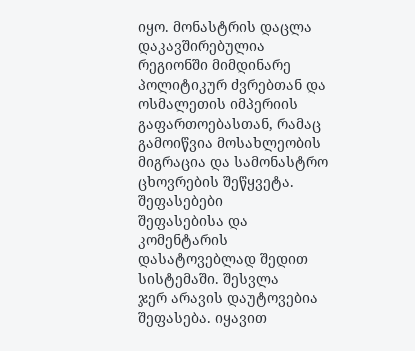იყო. მონასტრის დაცლა დაკავშირებულია რეგიონში მიმდინარე პოლიტიკურ ძვრებთან და ოსმალეთის იმპერიის გაფართოებასთან, რამაც გამოიწვია მოსახლეობის მიგრაცია და სამონასტრო ცხოვრების შეწყვეტა.
შეფასებები
შეფასებისა და კომენტარის დასატოვებლად შედით სისტემაში. შესვლა
ჯერ არავის დაუტოვებია შეფასება. იყავით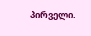პირველი.